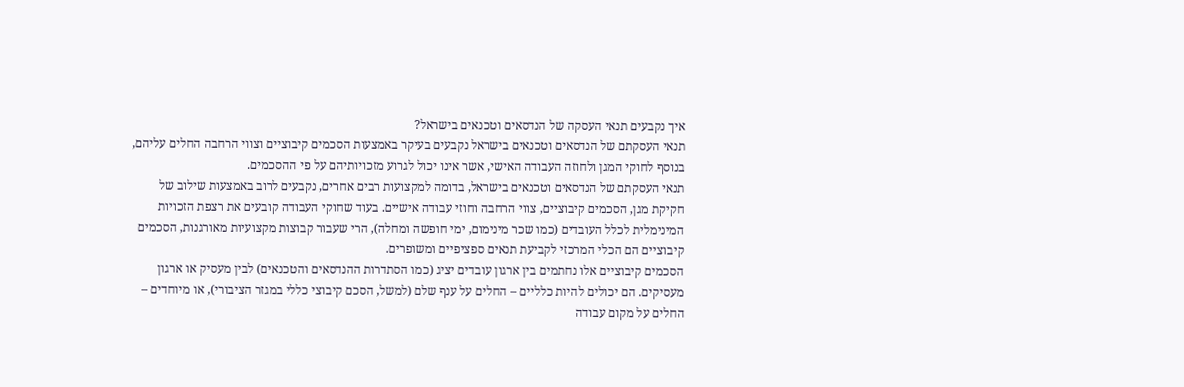איך נקבעים תנאי העסקה של הנדסאים וטכנאים בישראל?
תנאי העסקתם של הנדסאים וטכנאים בישראל נקבעים בעיקר באמצעות הסכמים קיבוציים וצווי הרחבה החלים עליהם, בנוסף לחוקי המגן ולחוזה העבודה האישי, אשר אינו יכול לגרוע מזכויותיהם על פי ההסכמים.
תנאי העסקתם של הנדסאים וטכנאים בישראל, בדומה למקצועות רבים אחרים, נקבעים לרוב באמצעות שילוב של חקיקת מגן, הסכמים קיבוציים, צווי הרחבה וחוזי עבודה אישיים. בעוד שחוקי העבודה קובעים את רצפת הזכויות המינימלית לכלל העובדים (כמו שכר מינימום, ימי חופשה ומחלה), הרי שעבור קבוצות מקצועיות מאורגנות, הסכמים קיבוציים הם הכלי המרכזי לקביעת תנאים ספציפיים ומשופרים.
הסכמים קיבוציים אלו נחתמים בין ארגון עובדים יציג (כמו הסתדרות ההנדסאים והטכנאים) לבין מעסיק או ארגון מעסיקים. הם יכולים להיות כלליים – החלים על ענף שלם (למשל, הסכם קיבוצי כללי במגזר הציבורי), או מיוחדים – החלים על מקום עבודה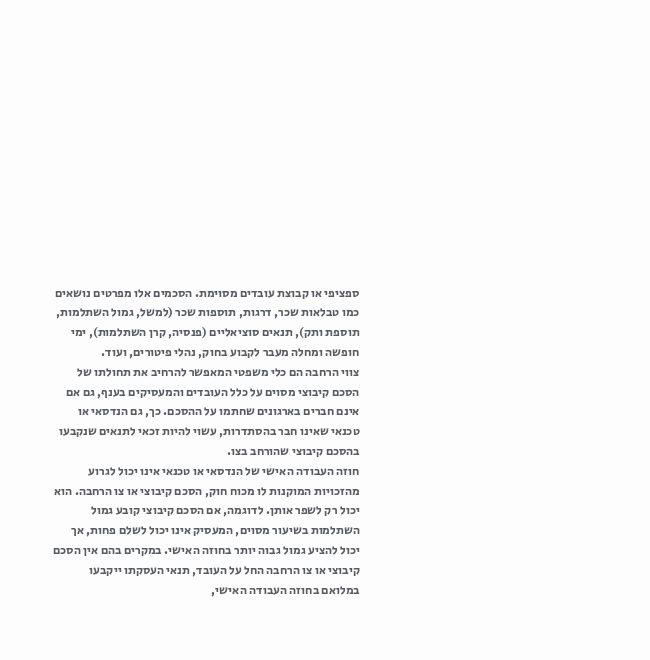ספציפי או קבוצת עובדים מסוימת. הסכמים אלו מפרטים נושאים כמו טבלאות שכר, דרגות, תוספות שכר (למשל, גמול השתלמות, תוספת ותק), תנאים סוציאליים (פנסיה, קרן השתלמות), ימי חופשה ומחלה מעבר לקבוע בחוק, נהלי פיטורים, ועוד.
צווי הרחבה הם כלי משפטי המאפשר להרחיב את תחולתו של הסכם קיבוצי מסוים על כלל העובדים והמעסיקים בענף, גם אם אינם חברים בארגונים שחתמו על ההסכם. כך, גם הנדסאי או טכנאי שאינו חבר בהסתדרות, עשוי להיות זכאי לתנאים שנקבעו בהסכם קיבוצי שהורחב בצו.
חוזה העבודה האישי של הנדסאי או טכנאי אינו יכול לגרוע מהזכויות המוקנות לו מכוח חוק, הסכם קיבוצי או צו הרחבה. הוא יכול רק לשפר אותן. לדוגמה, אם הסכם קיבוצי קובע גמול השתלמות בשיעור מסוים, המעסיק אינו יכול לשלם פחות, אך יכול להציע גמול גבוה יותר בחוזה האישי. במקרים בהם אין הסכם קיבוצי או צו הרחבה החל על העובד, תנאי העסקתו ייקבעו במלואם בחוזה העבודה האישי,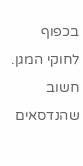בכפוף לחוקי המגן. חשוב שהנדסאים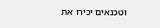וטכנאים יכירו את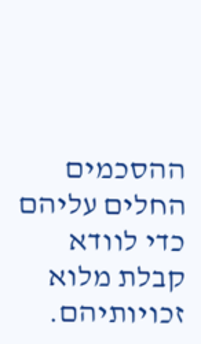ההסכמים החלים עליהם כדי לוודא קבלת מלוא זכויותיהם.